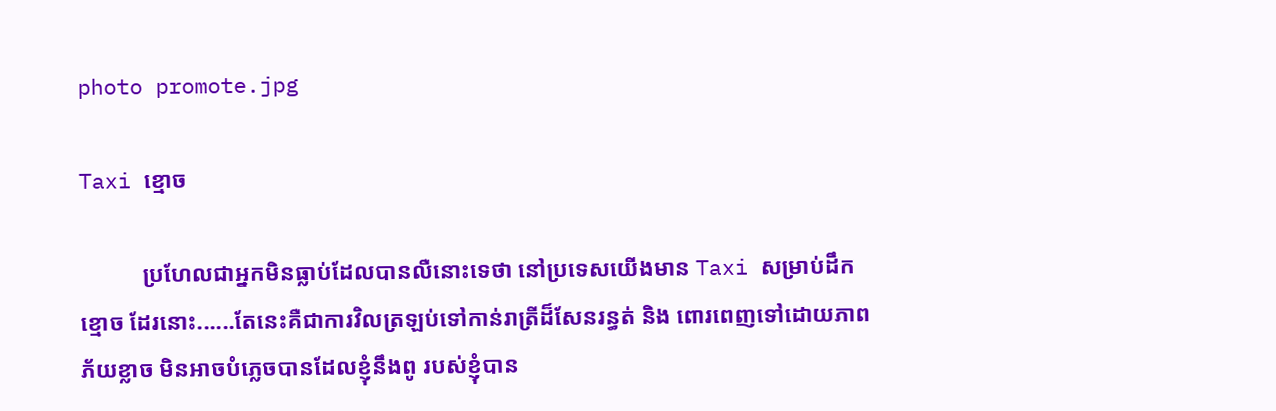photo promote.jpg

Taxi ខ្មោច

           ប្រហែលជាអ្នកមិនធ្លាប់ដែលបានលឺនោះទេថា នៅប្រទេសយើងមាន Taxi សម្រាប់ដឹកខ្មោច ដែរនោះ......តែនេះគឺជាការវិលត្រឡប់ទៅកាន់រាត្រីដ៏សែនរន្ធត់ និង ពោរពេញទៅដោយភាពភ័យខ្លាច មិនអាចបំភ្លេចបានដែលខ្ញុំនឹងពូ របស់ខ្ញុំបាន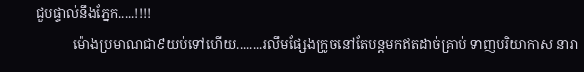ជួបផ្ទាល់នឹងភ្នែក.....!!!!
           ម៉ោងប្រមាណជា៩យប់ទៅហើយ........រលឹមផ្សែងក្រូចនៅតែបន្តមកឥតដាច់គ្រាប់ ទាញបរិយាកាស នារា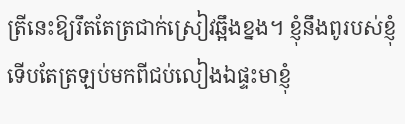ត្រីនេះឱ្យរឹតតែត្រជាក់ស្រៀវឆ្អឹងខ្នង។ ខ្ញុំនឹងពូរបស់ខ្ញុំទើបតែត្រឡប់មកពីជប់លៀងឯផ្ទះមាខ្ញុំ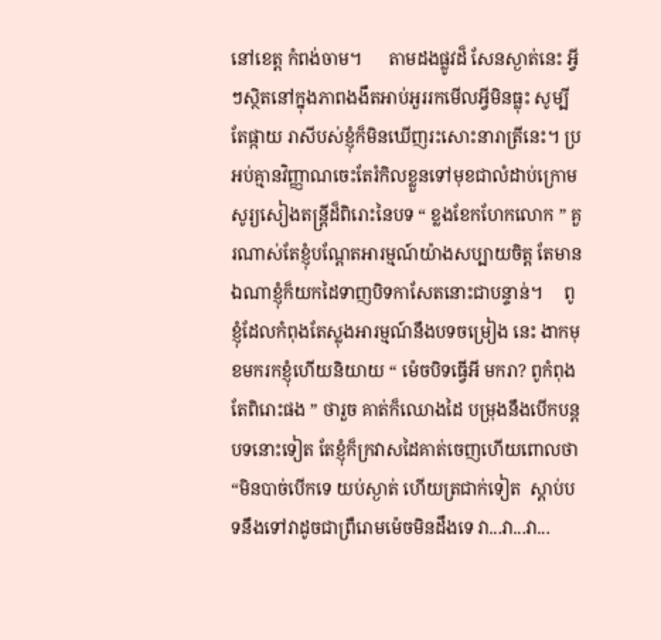នៅខេត្ត កំពង់ចាម។      តាមដងផ្លូវដ៏ សែនស្ងាត់នេះ អ្វីៗស្ថិតនៅក្នុងភាពងងឹតអាប់អួររកមើលអ្វីមិនធ្លុះ សូម្បីតែផ្កាយ រាសីបស់ខ្ញុំក៏មិនឃើញរះសោះនារាត្រីនេះ។ ប្រអប់គ្មានវិញ្ញាណចេះតែរំកិលខ្លួនទៅមុខជាលំដាប់ក្រោម សូរ្យសៀងតន្ត្រីដ៏ពិរោះនៃបទ “ ខ្លងខែកហែកលោក ” គួរណាស់តែខ្ញុំបណ្តែតអារម្មណ៍យ៉ាងសប្បាយចិត្ត តែមានឯណាខ្ញុំក៏យកដៃទាញបិទកាសែតនោះជាបន្ទាន់។     ពូខ្ញុំដែលកំពុងតែស្លុងអារម្មណ៍នឹងបទចម្រៀង នេះ ងាកមុខមករកខ្ញុំហើយនិយាយ “ ម៉េចបិទធ្វើអី មករា? ពូកំពុងតែពិរោះផង ” ថារួច គាត់ក៏ឈោងដៃ បម្រុងនឹងបើកបន្តបទនោះទៀត តែខ្ញុំក៏ក្រវាសដៃគាត់ចេញហើយពោលថា “មិនបាច់បើកទេ យប់ស្ងាត់ ហើយត្រជាក់ទៀត  ស្តាប់បទនឹងទៅវាដូចជាព្រឺរោមម៉េចមិនដឹងទេ វា...វា...វា...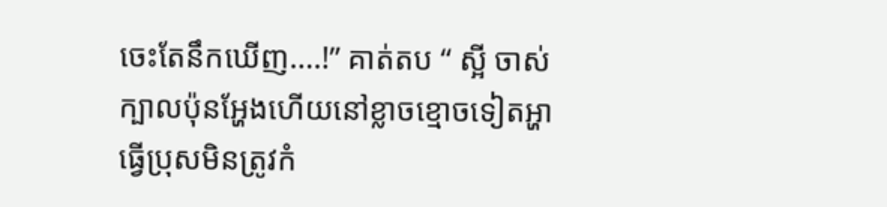ចេះតែនឹកឃើញ....!” គាត់តប “ ស្អី ចាស់ក្បាលប៉ុនអ្ហែងហើយនៅខ្លាចខ្មោចទៀតអ្ហា  ធ្វើប្រុសមិនត្រូវកំ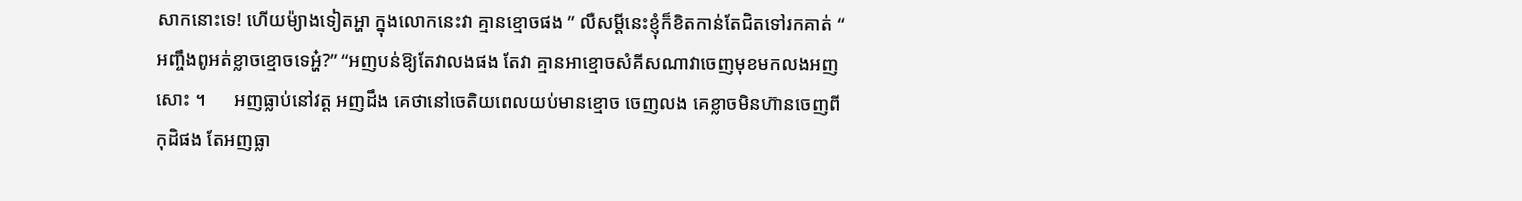សាកនោះទេ! ហើយម៉្យាងទៀតអ្ហា ក្នុងលោកនេះវា គ្មានខ្មោចផង ” លឺសម្តីនេះខ្ញុំក៏ខិតកាន់តែជិតទៅរកគាត់ “ អញ្ចឹងពូអត់ខ្លាចខ្មោចទេអ្ហ៎?” “អញបន់ឱ្យតែវាលងផង តែវា គ្មានអាខ្មោចសំគីសណាវាចេញមុខមកលងអញសោះ ។      អញធ្លាប់នៅវត្ត អញដឹង គេថានៅចេតិយពេលយប់មានខ្មោច ចេញលង គេខ្លាចមិនហ៊ានចេញពីកុដិផង តែអញធ្លា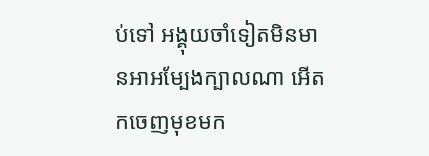ប់ទៅ អង្គុយចាំទៀតមិនមានអាអម្បែងក្បាលណា អើតកចេញមុខមក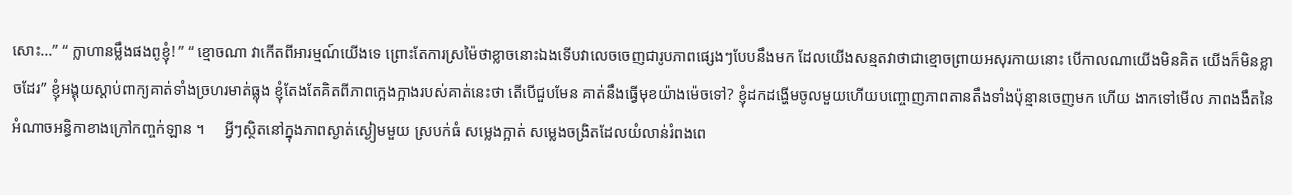សោះ...” “ ក្លាហានម្លឹងផងពូខ្ញុំ! ” “ ខ្មោចណា វាកើតពីអារម្មណ៍យើងទេ ព្រោះតែការស្រម៉ៃថាខ្លាចនោះឯងទើបវាលេចចេញជារូបភាពផ្សេងៗបែបនឹងមក ដែលយើងសន្មតវាថាជាខ្មោចព្រាយអសុរកាយនោះ បើកាលណាយើងមិនគិត យើងក៏មិនខ្លាចដែរ” ខ្ញុំអង្គុយស្តាប់ពាក្យគាត់ទាំងច្រហរមាត់ធ្លុង ខ្ញុំតែងតែគិតពីភាពក្អេងក្អាងរបស់គាត់នេះថា តើបើជួបមែន គាត់នឹងធ្វើមុខយ៉ាងម៉េចទៅ? ខ្ញុំដកដង្ហើមចូលមួយហើយបញ្ចោញភាពតានតឹងទាំងប៉ុន្មានចេញមក ហើយ ងាកទៅមើល ភាពងងឹតនៃអំណាចអន្ធិកាខាងក្រៅកញ្ចក់ឡាន ។     អ្វីៗស្ថិតនៅក្នុងភាពស្ងាត់ស្ងៀមមួយ ស្របក់ធំ សម្លេងក្អាត់ សម្លេងចង្រិតដែលយំលាន់រំពងពេ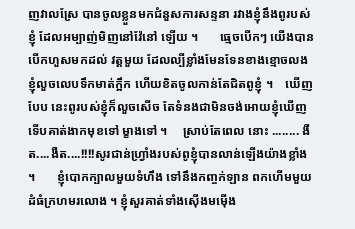ញវាលស្រែ បានចូលខ្លួនមកជំនួសការសន្ទនា រវាងខ្ញុំនឹងពូរបស់ខ្ញុំ ដែលអម្បាញ់មិញនៅវ៉ែនៅ ឡើយ ។       ធ្មេចបើកៗ យើងបានបើកហួសមកដល់ វត្តមួយ ដែលល្បីខ្លាំងមែនទែនខាងខ្មោចលង ខ្ញុំលួចលេបទឹកមាត់ក្អឹក ហើយខិតចូលកាន់តែជិតពូខ្ញុំ ។    ឃើញបែប នេះពូរបស់ខ្ញុំក៏លួចសើច តែទំនងជាមិនចង់អោយខ្ញុំឃើញទើបគាត់ងាកមុខទៅ ម្ខាងទៅ ។     ស្រាប់តែពេល នោះ ........ ងឺត....ងឺត....!!!!សូរជាន់ហ្វ្រាំងរបស់ពូខ្ញុំបានលាន់ឡើងយ៉ាងខ្លាំង ។       ខ្ញុំបោកក្បាលមួយទំហឹង ទៅនឹងកញ្ចក់ឡាន ពកហើមមួយដំធំក្រហមរលោង ។ ខ្ញុំសួរគាត់ទាំងស៊ើងមម៉ើង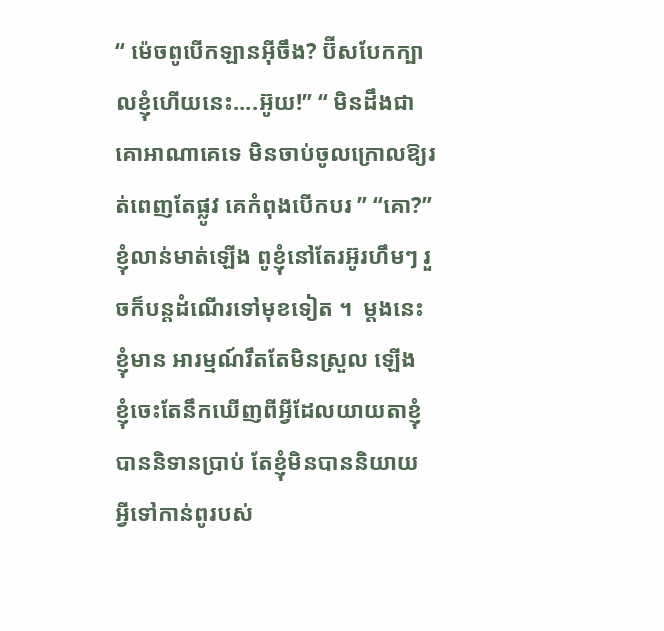“ ម៉េចពូបើកឡានអ៊ីចឹង? ប៊ីសបែកក្បាលខ្ញុំហើយនេះ....អ៊ូយ!” “ មិនដឹងជាគោអាណាគេទេ មិនចាប់ចូលក្រោលឱ្យរត់ពេញតែផ្លូវ គេកំពុងបើកបរ ” “គោ?”ខ្ញុំលាន់មាត់ឡើង ពូខ្ញុំនៅតែរអ៊ូរហឹមៗ រួចក៏បន្តដំណើរទៅមុខទៀត ។  ម្តងនេះខ្ញុំមាន អារម្មណ៍រឹតតែមិនស្រួល ឡើង ខ្ញុំចេះតែនឹកឃើញពីអ្វីដែលយាយតាខ្ញុំបាននិទានប្រាប់ តែខ្ញុំមិនបាននិយាយ អ្វីទៅកាន់ពូរបស់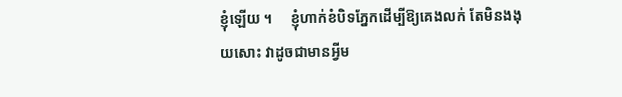ខ្ញុំឡើយ ។     ខ្ញុំហាក់ខំបិទភ្នែកដើម្បីឱ្យគេងលក់ តែមិនងងុយសោះ វាដូចជាមានអ្វីម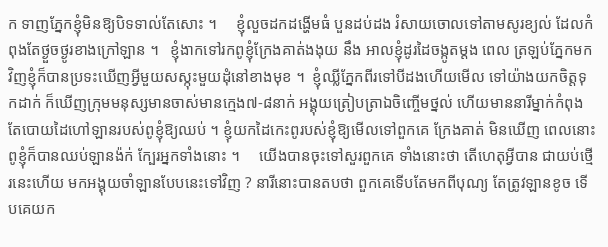ក ទាញភ្នែកខ្ញុំមិនឱ្យបិទទាល់តែសោះ ។     ខ្ញុំលួចដកដង្ហើមធំ បួនដប់ដង រំសាយចោលទៅតាមសូរខ្យល់ ដែលកំពុងតែថ្ងួចថ្ងូរខាងក្រៅឡាន ។   ខ្ញុំងាកទៅរកពូខ្ញុំក្រែងគាត់ងងុយ នឹង អាលខ្ញុំដូរដៃចង្កូតម្តង ពេល ត្រឡប់ភ្នែកមកវិញខ្ញុំក៏បានប្រទះឃើញអ្វីមួយសស្កុះមួយដុំនៅខាងមុខ ។  ខ្ញុំឈ្លីភ្នែកពីរទៅបីដងហើយមើល ទៅយ៉ាងយកចិត្តទុកដាក់ ក៏ឃើញក្រុមមនុស្សមានចាស់មានក្មេង៧-៨នាក់ អង្គុយត្រៀបត្រាឯចិញ្ចើមថ្នល់ ហើយមាននារីម្នាក់កំពុងតែបោយដៃហៅឡានរបស់ពូខ្ញុំឱ្យឈប់ ។ ខ្ញុំយកដៃកេះពូរបស់ខ្ញុំឱ្យមើលទៅពួកគេ ក្រែងគាត់ មិនឃើញ ពេលនោះពូខ្ញុំក៏បានឈប់ឡានង៉ក់ ក្បែរអ្នកទាំងនោះ ។     យើងបានចុះទៅសួរពួកគេ ទាំងនោះថា តើហេតុអ្វីបាន ជាយប់ថ្មើរនេះហើយ មកអង្គុយចាំឡានបែបនេះទៅវិញ ? នារីនោះបានតបថា ពួកគេទើបតែមកពីបុណ្យ តែត្រូវឡានខូច ទើបគេយក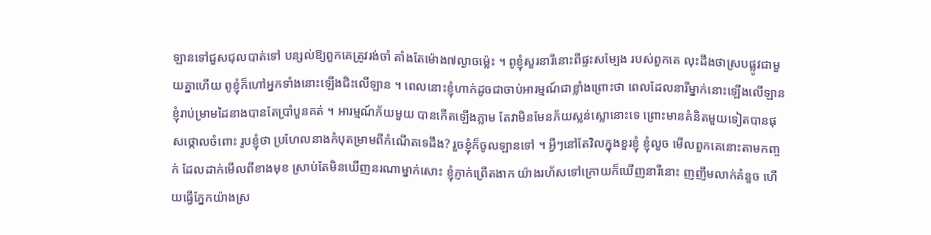ឡានទៅជួសជុលបាត់ទៅ បន្សល់ឱ្យពួកគេត្រូវរង់ចាំ តាំងតែម៉ោង៧ល្ងាចម៉្លេះ ។ ពូខ្ញុំសួរនារីនោះពីផ្ទះសម្បែង របស់ពួកគេ លុះដឹងថាស្របផ្លូវជាមួយគ្នាហើយ ពូខ្ញុំក៏ហៅអ្នកទាំងនោះឡើងជិះលើឡាន ។ ពេលនោះខ្ញុំហាក់ដូចជាចាប់អារម្មណ៍ជាខ្លាំងព្រោះថា ពេលដែលនារីម្នាក់នោះឡើងលើឡាន ខ្ញុំរាប់ម្រាមដៃនាងបានតែប្រាំបួនគត់ ។ អារម្មណ៍ភ័យមួយ បានកើតឡើងភ្លាម តែវាមិនមែនភ័យស្លន់ស្លោនោះទេ ព្រោះមានគំនិតមួយទៀតបានផុសថ្កោលចំពោះ រូបខ្ញុំថា ប្រហែលនាងកំបុតម្រាមពីកំណើតទេដឹង? រួចខ្ញុំក៏ចូលឡានទៅ ។ អ្វីៗនៅតែវិលក្នុងខួរខ្ញុំ ខ្ញុំលួច មើលពួកគេនោះតាមកញ្ចក់ ដែលដាក់មើលពីខាងមុខ ស្រាប់តែមិនឃើញនរណាម្នាក់សោះ ខ្ញុំភ្ញាក់ព្រើតងាក យ៉ាងរហ័សទៅក្រោយក៏ឃើញនារីនោះ ញញឹមលាក់គំនួច ហើយធ្វើភ្នែកយ៉ាងស្រ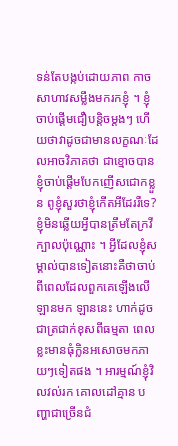ទន់តែបង្កប់ដោយភាព កាចសាហាវសម្លឹងមករកខ្ញុំ ។ ខ្ញុំចាប់ផ្តើមជឿបន្តិចម្តងៗ ហើយថាវាដូចជាមានលក្ខណៈដែលអាចវិភាគថា ជាខ្មោចបាន ខ្ញុំចាប់ផ្តើមបែកញើសជោកខ្លួន ពូខ្ញុំសួរថាខ្ញុំកើតអីដែររឺទេ? ខ្ញុំមិនឆ្លើយអ្វីបានត្រឹមតែក្រវី ក្បាលប៉ុណ្ណោះ ។ អ្វីដែលខ្ញុំសម្គាល់បានទៀតនោះគឺថាចាប់ពីពេលដែលពួកគេឡើងលើឡានមក ឡាននេះ ហាក់ដូចជាត្រជាក់ខុសពីធម្មតា ពេលខ្លះមានធុំក្លិនអសោចមកភាយៗទៀតផង ។ អារម្មណ៍ខ្ញុំវិលវល់រក គោលដៅគ្មាន បញ្ហាជាច្រើនជំ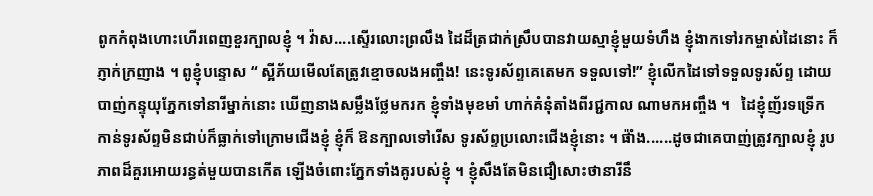ពូកកំពុងហោះហើរពេញខួរក្បាលខ្ញុំ ។ វ៉ាស....ស្ទើរលោះព្រលឹង ដៃដ៏ត្រជាក់ស្រឹបបានវាយស្មាខ្ញុំមួយទំហឹង ខ្ញុំងាកទៅរកម្ចាស់ដៃនោះ ក៏ភ្ញាក់ក្រញាង ។ ពូខ្ញុំបន្ទោស “ ស្អីភ័យមើលតែត្រូវខ្មោចលងអញ្ចឹង! នេះទូរស័ព្ទគេតេមក ទទួលទៅ!” ខ្ញុំលើកដៃទៅទទួលទូរស័ព្ទ ដោយបាញ់កន្ទុយុភ្នែកទៅនារីម្នាក់នោះ ឃើញនាងសម្លឹងថ្លែមករក ខ្ញុំទាំងមុខមាំ ហាក់គំនុំតាំងពីរជ្ជកាល ណាមកអញ្ចឹង ។   ដៃខ្ញុំញ័រទទ្រើក កាន់ទូរស័ព្ទមិនជាប់ក៏ធ្លាក់ទៅក្រោមជើងខ្ញុំ ខ្ញុំក៏ ឱនក្បាលទៅរើស ទូរស័ព្ទប្រលោះជើងខ្ញុំនោះ ។ ផ៉ាំង......ដូចជាគេបាញ់ត្រូវក្បាលខ្ញុំ រូបភាពដ៏គួរអោយរន្ធត់មួយបានកើត ឡើងចំពោះភ្នែកទាំងគូរបស់ខ្ញុំ ។ ខ្ញុំសឹងតែមិនជឿសោះថានារីនឹ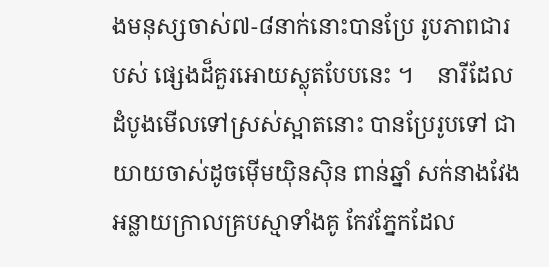ងមនុស្សចាស់៧-៨នាក់នោះបានប្រែ រូបភាពជារបស់ ផ្សេងដ៏គួរអោយស្លុតបែបនេះ ។    នារីដែលដំបូងមើលទៅស្រស់ស្អាតនោះ បានប្រែរូបទៅ ជាយាយចាស់ដូចម៉ើមយ៉ិនស៊ិន ពាន់ឆ្នាំ សក់នាងវែងអន្លាយក្រាលគ្របស្មាទាំងគូ កែវភ្នែកដែល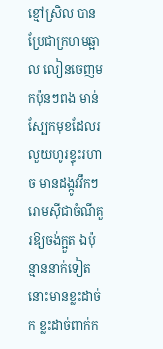ខ្មៅស្រិល បានប្រែជាក្រហមឆ្អាល លៀនចេញមកប៉ុនៗពង មាន់ ស្បែកមុខដែលរលួយហូរខ្ទុះរហាច មានដង្កូវវឹកៗ រោមស៊ីជាចំណីគួរឱ្យចង់ក្អួត ឯប៉ុន្មាននាក់ទៀតនោះមានខ្លះដាច់ក ខ្លះដាច់ពាក់ក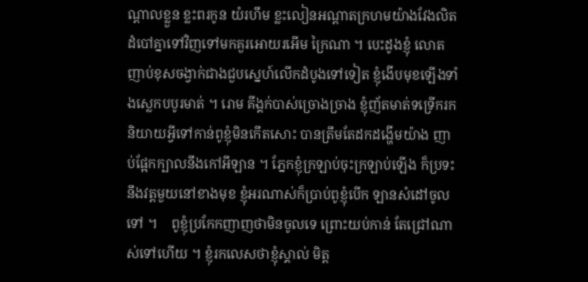ណ្តាលខ្លួន ខ្លះពរកូន យំរហឹម ខ្លះលៀនអណ្តាតក្រហមយ៉ាងវែងលិតដំបៅគ្នាទៅវិញទៅមកគួរអោយរអើម ក្រៃណា ។ បេះដូងខ្ញុំ លោតញាប់ខុសចង្វាក់ជាងជួបស្នេហ៍លើកដំបូងទៅទៀត ខ្ញុំងើបមុខឡើងទាំងស្លេកបបូរមាត់ ។ រោម គីង្គក់បាស់ច្រោងច្រាង ខ្ញុំញ័តមាត់ទទ្រើករកនិយាយអ្វីទៅកាន់ពូខ្ញុំមិនកើតសោះ បានត្រឹមតែដកដង្ហើមយ៉ាង ញាប់ផ្អែកក្បាលនឹងកៅអីឡាន ។ ភ្នែកខ្ញុំក្រឡាប់ចុះក្រឡាប់ឡើង ក៏ប្រទះនឹងវត្តមួយនៅខាងមុខ ខ្ញុំអរណាស់ក៏ប្រាប់ពូខ្ញុំបើក ឡានសំដៅចូលទៅ ។    ពូខ្ញុំប្រកែកញាញថាមិនចូលទេ ព្រោះយប់កាន់ តែជ្រៅណាស់ទៅហើយ ។ ខ្ញុំរកលេសថាខ្ញុំស្គាល់ មិត្ត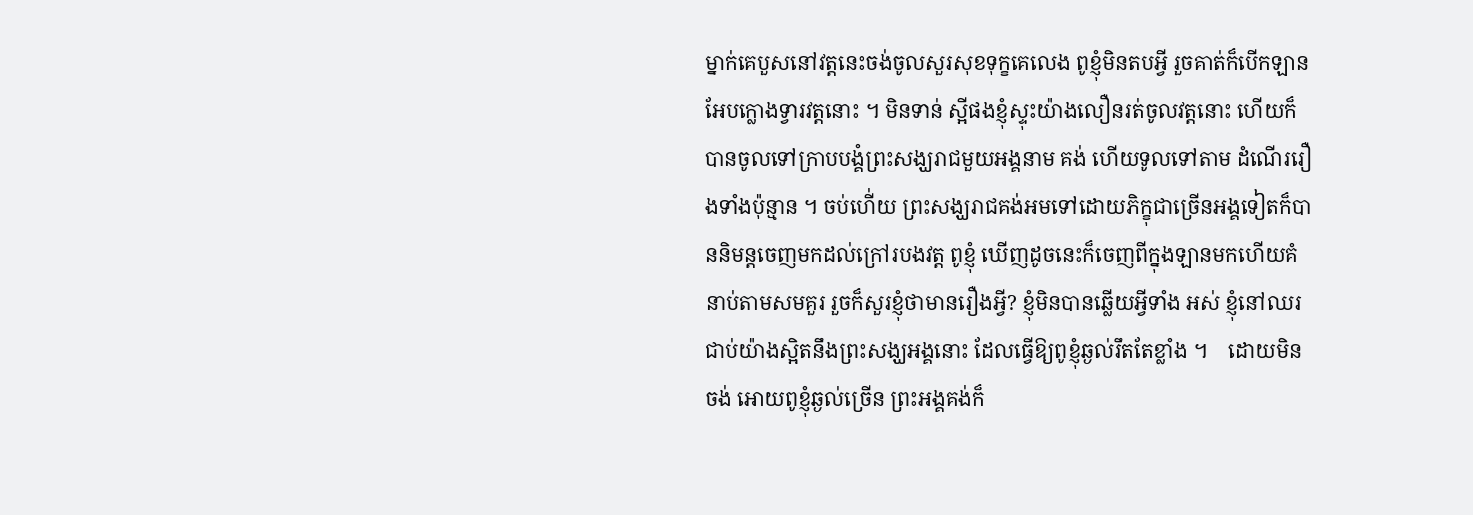ម្នាក់គេបួសនៅវត្តនេះចង់ចូលសួរសុខទុក្ខគេលេង ពូខ្ញុំមិនតបអ្វី រួចគាត់ក៏បើកឡានអែបក្លោងទ្វារវត្តនោះ ។ មិនទាន់ ស្អីផងខ្ញុំស្ទុះយ៉ាងលឿនរត់ចូលវត្តនោះ ហើយក៏បានចូលទៅក្រាបបង្គំព្រះសង្ឃរាជមួយអង្គនាម គង់ ហើយទូលទៅតាម ដំណើររឿងទាំងប៉ុន្មាន ។ ចប់ហើ់យ ព្រះសង្ឃរាជគង់អមទៅដោយភិក្ខុជាច្រើនអង្គទៀតក៏បាននិមន្តចេញមកដល់ក្រៅរបងវត្ត ពូខ្ញុំ ឃើញដូចនេះក៏ចេញពីក្នុងឡានមកហើយគំនាប់តាមសមគួរ រួចក៏សួរខ្ញុំថាមានរឿងអ្វី? ខ្ញុំមិនបានឆ្លើយអ្វីទាំង អស់ ខ្ញុំនៅឈរជាប់យ៉ាងស្អិតនឹងព្រះសង្ឃអង្គនោះ ដែលធ្វើឱ្យពូខ្ញុំឆ្ងល់រឹតតែខ្លាំង ។    ដោយមិនចង់ អោយពូខ្ញុំឆ្ងល់ច្រើន ព្រះអង្គគង់ក៏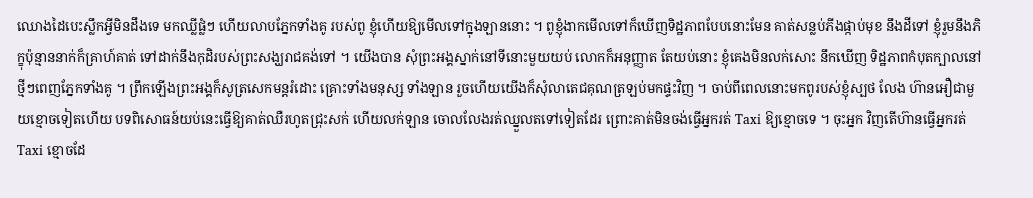ឈោងដៃបេះស្លឹកអ្វីមិនដឹងទេ មកឈ្លីផ្លំៗ ហើយលាបភ្នែកទាំងគូ របស់ពូ ខ្ញុំហើយឱ្យមើលទៅក្នុងឡាននោះ ។ ពូខ្ញុំងាកមើលទៅក៏ឃើញទិដ្ឋភាពបែបនោះមែន គាត់សន្លប់ភីងផ្កាប់មុខ នឹងដីទៅ ខ្ញុំរួមនឹងភិក្ខុប៉ុន្មាននាក់ក៏គ្រាហ៍គាត់ ទៅដាក់នឹងកុដិរបស់ព្រះសង្ឃរាជគង់ទៅ ។ យើងបាន សុំព្រះអង្គស្នាក់នៅទីនោះមួយយប់ លោកក៏អនុញ្ញាត តែយប់នោះ ខ្ញុំគេងមិនលក់សោះ នឹកឃើញ ទិដ្ឋភាពកំបុតក្បាលនៅថ្មីៗពេញភ្នែកទាំងគូ ។ ព្រឹកឡើងព្រះអង្គក៏សូត្រសេកមន្តរំដោះ គ្រោះទាំងមនុស្ស ទាំងឡាន រួចហើយយើងក៏សុំលាតេជគុណត្រឡប់មកផ្ទះវិញ ។ ចាប់ពីពេលនោះមកពូរបស់ខ្ញុំស្បថ លែង ហ៊ានអឿជាមួយខ្មោចទៀតហើយ បទពិសោធន៍យប់នេះធ្វើឱ្យគាត់ឈឺរហូតជ្រុះសក់ ហើយលក់ឡាន ចោលលែងរត់ឈ្នួលតទៅទៀតដែរ ព្រោះគាត់មិនចង់ធ្វើអ្នករត់ Taxi ឱ្យខ្មោចទេ ។ ចុះអ្នក វិញតើហ៊ានធ្វើអ្នករត់ Taxi ខ្មោចដែ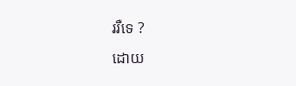ររឺទេ ?
ដោយ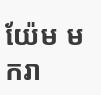យ៉ែម មករា